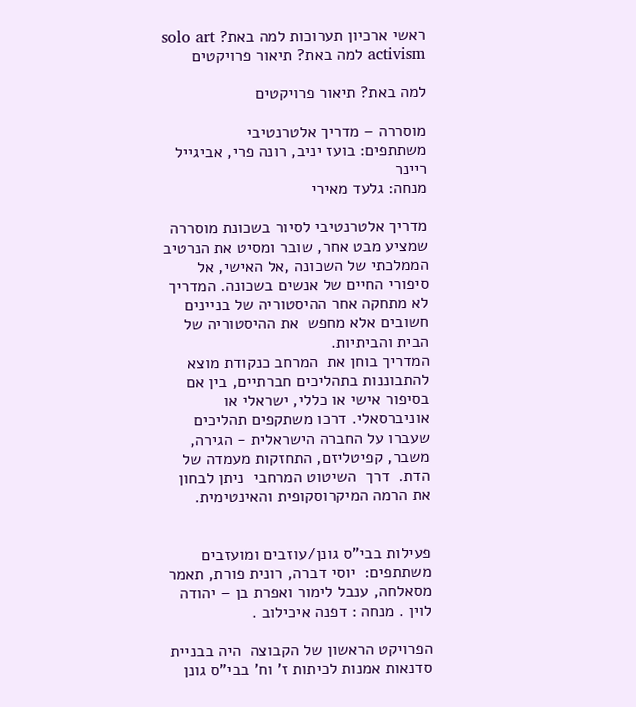ראשי ארכיון תערוכות למה באת? solo art activism למה באת? תיאור פרויקטים

למה באת? תיאור פרויקטים

מוסררה – מדריך אלטרנטיבי
משתתפים: בועז יניב, רונה פרי, אביגייל ריינר
מנחה: גלעד מאירי

מדריך אלטרנטיבי לסיור בשכונת מוסררה שמציע מבט אחר, שובר ומסיט את הנרטיב הממלכתי של השכונה ,אל האישי, אל סיפורי החיים של אנשים בשכונה. המדריך לא מתחקה אחר ההיסטוריה של בניינים חשובים אלא מחפש  את ההיסטוריה של הבית והביתיות.
המדריך בוחן את  המרחב כנקודת מוצא להתבוננות בתהליכים חברתיים, בין אם בסיפור אישי או כללי, ישראלי או אוניברסאלי. דרכו משתקפים תהליכים שעברו על החברה הישראלית - הגירה, משבר, קפיטליזם, התחזקות מעמדה של הדת.  דרך  השיטוט המרחבי  ניתן לבחון את הרמה המיקרוסקופית והאינטימית.


פעילות בבי"ס גונן/עוזבים ומועזבים
משתתפים:  יוסי דברה, רונית פורת, תאמר מסאלחה, ענבל לימור ואפרת בן – יהודה לוין . מנחה : דפנה איכילוב .

הפרויקט הראשון של הקבוצה  היה בבניית סדנאות אמנות לכיתות ז' וח' בבי"ס גונן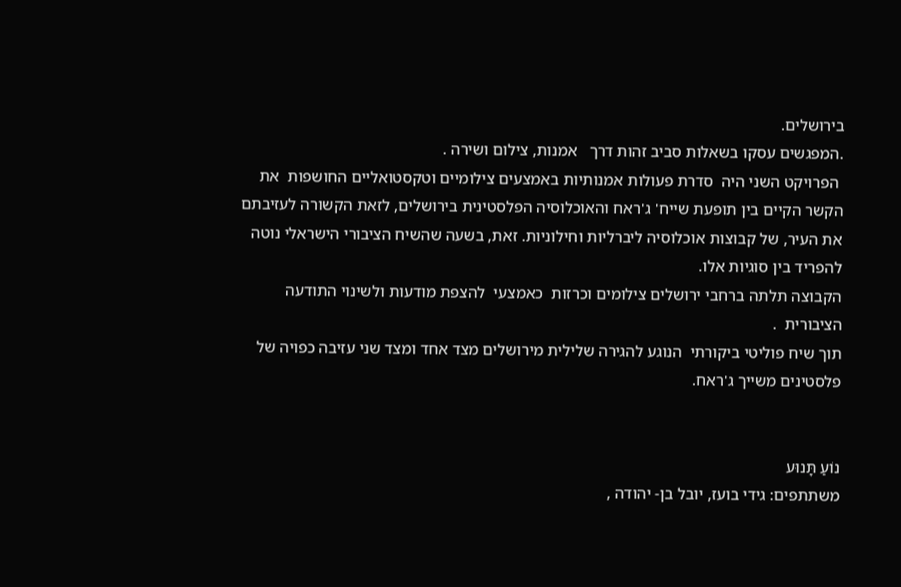בירושלים.
.המפגשים עסקו בשאלות סביב זהות דרך   אמנות, צילום ושירה .
 הפרויקט השני היה  סדרת פעולות אמנותיות באמצעים צילומיים וטקסטואליים החושפות  את הקשר הקיים בין תופעת שייח' ג'ראח והאוכלוסיה הפלסטינית בירושלים, לזאת הקשורה לעזיבתם את העיר, של קבוצות אוכלוסיה ליברליות וחילוניות. זאת, בשעה שהשיח הציבורי הישראלי נוטה להפריד בין סוגיות אלו.
הקבוצה תלתה ברחבי ירושלים צילומים וכרזות  כאמצעי  להצפת מודעות ולשינוי התודעה הציבורית  .
תוך שיח פוליטי ביקורתי  הנוגע להגירה שלילית מירושלים מצד אחד ומצד שני עזיבה כפויה של פלסטינים משייך ג'ראח.


נוֹעַ תָּנוּע
משתתפים: גידי בועז, יובל בן- יהודה ,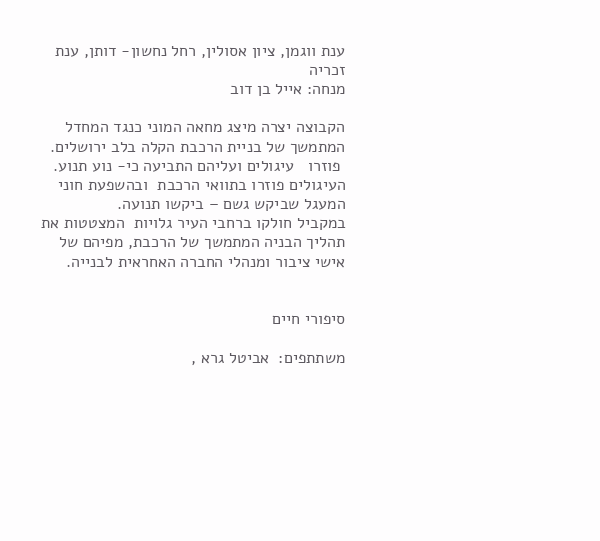ענת ווגמן, ציון אסולין, רחל נחשון- דותן, ענת זכריה
מנחה: אייל בן דוב

הקבוצה יצרה מיצג מחאה המוני כנגד המחדל המתמשך של בניית הרכבת הקלה בלב ירושלים.
 פוזרו   עיגולים ועליהם התביעה כי- נוע תנוע. העיגולים פוזרו בתוואי הרכבת  ובהשפעת חוני המעגל שביקש גשם – ביקשו תנועה.
במקביל חולקו ברחבי העיר גלויות  המצטטות את תהליך הבניה המתמשך של הרכבת, מפיהם של אישי ציבור ומנהלי החברה האחראית לבנייה.


סיפורי חיים

משתתפים:  אביטל גרא ,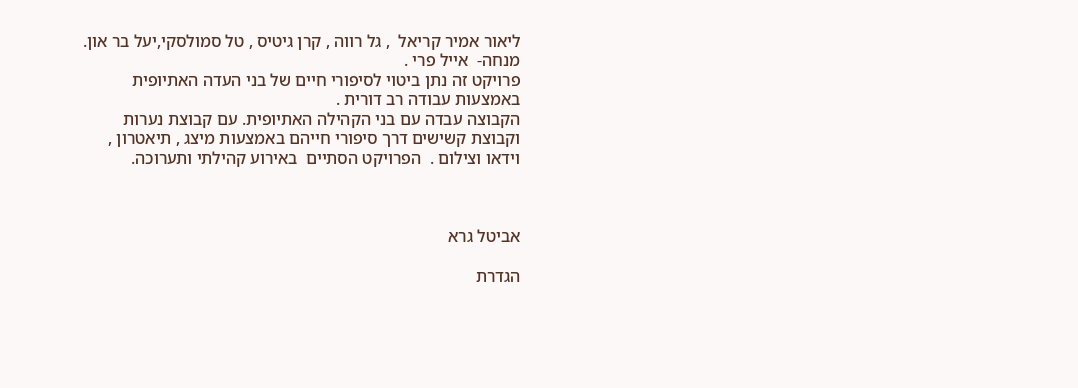ליאור אמיר קריאל  , גל רווה , קרן גיטיס , טל סמולסקי,יעל בר און.    מנחה-  אייל פרי .
פרויקט זה נתן ביטוי לסיפורי חיים של בני העדה האתיופית באמצעות עבודה רב דורית .
הקבוצה עבדה עם בני הקהילה האתיופית. עם קבוצת נערות וקבוצת קשישים דרך סיפורי חייהם באמצעות מיצג , תיאטרון , וידאו וצילום .  הפרויקט הסתיים  באירוע קהילתי ותערוכה.



אביטל גרא

הגדרת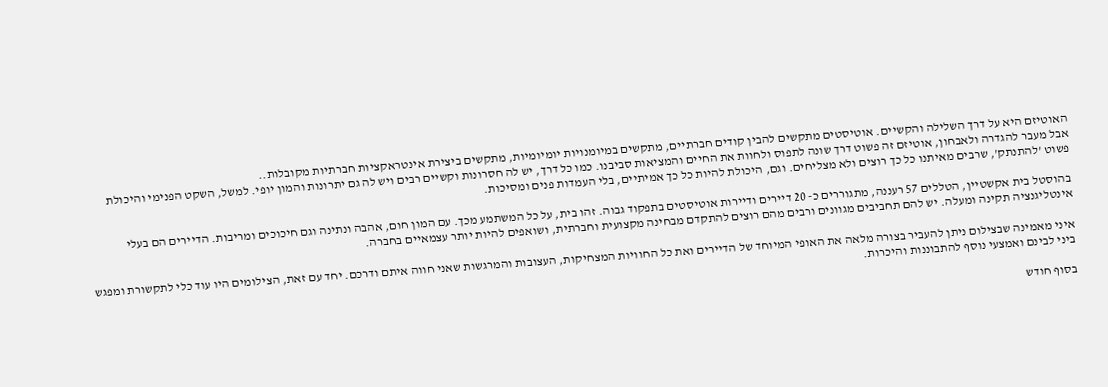האוטיזם היא על דרך השלילה והקשיים. אוטיסטים מתקשים להבין קודים חברתיים, מתקשים במיומנויות יומיומיות, מתקשים ביצירת אינטראקציות חברתיות מקובלות..
אבל מעבר להגדרה ולאבחון, אוטיזם זה פשוט דרך שונה לתפוס ולחוות את החיים והמציאות סביבנו. כמו כל דרך, יש לה חסרונות וקשיים רבים ויש לה גם יתרונות והמון יופי. למשל, השקט הפנימי והיכולת פשוט 'להתנתק', שרבים מאיתנו כל כך רוצים ולא מצליחים. וגם, היכולת להיות כל כך אמיתיים, בלי העמדות פנים ומסיכות.

בהוסטל בית אקשטיין, הטללים 57 רעננה, מתגוררים כ- 20 דיירים ודיירות אוטיסטים בתפקוד גבוה. זהו בית, על כל המשתמע מכך. עם המון חום, אהבה ונתינה וגם חיכוכים ומריבות. הדיירים הם בעלי אינטליגנציה תקינה ומעלה. יש להם תחביבים מגוונים ורבים מהם רוצים להתקדם מבחינה מקצועית וחברתית, ושואפים להיות יותר עצמאיים בחברה.

איני מאמינה שבצילום ניתן להעביר בצורה מלאה את האופי המיוחד של הדיירים ואת כל החוויות המצחיקות, העצובות והמרגשות שאני חווה איתם ודרכם. יחד עם זאת, הצילומים היו עוד כלי לתקשורת ומפגש ביני לבינם ואמצעי נוסף להתבוננות והיכרות.

בסוף חודש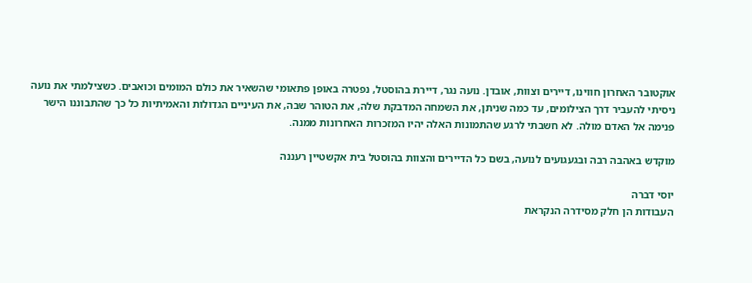אוקטובר האחרון חווינו, דיירים וצוות, אובדן. נועה נגר, דיירת בהוסטל, נפטרה באופן פתאומי שהשאיר את כולם המומים וכואבים. כשצילמתי את נועה ניסיתי להעביר דרך הצילומים, עד כמה שניתן, את השמחה המדבקת שלה, את הטוהר שבה, את העיניים הגדולות והאמיתיות כל כך שהתבוננו הישר פנימה אל האדם מולה. לא חשבתי לרגע שהתמונות האלה יהיו המזכרות האחרונות ממנה.

מוקדש באהבה רבה ובגעגועים לנועה, בשם כל הדיירים והצוות בהוסטל בית אקשטיין רעננה

יוסי דברה
העבודות הן חלק מסידרה הנקראת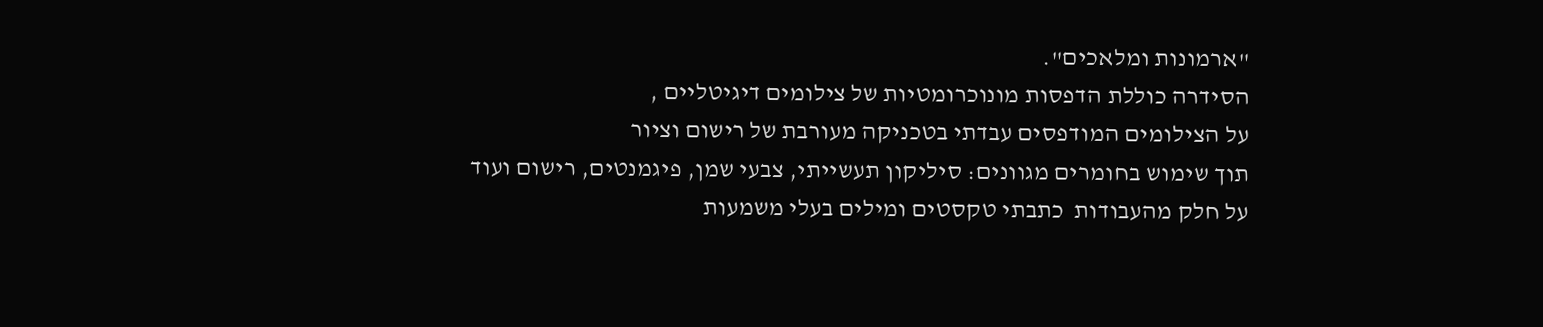"ארמונות ומלאכים".
הסידרה כוללת הדפסות מונוכרומטיות של צילומים דיגיטליים ,
על הצילומים המודפסים עבדתי בטכניקה מעורבת של רישום וציור
תוך שימוש בחומרים מגוונים: סיליקון תעשייתי, צבעי שמן, פיגמנטים, רישום ועוד
על חלק מהעבודות  כתבתי טקסטים ומילים בעלי משמעות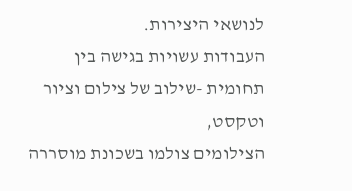לנושאי היצירות.
העבודות עשויות בגישה בין תחומית -שילוב של צילום וציור וטקסט,
הצילומים צולמו בשכונת מוסררה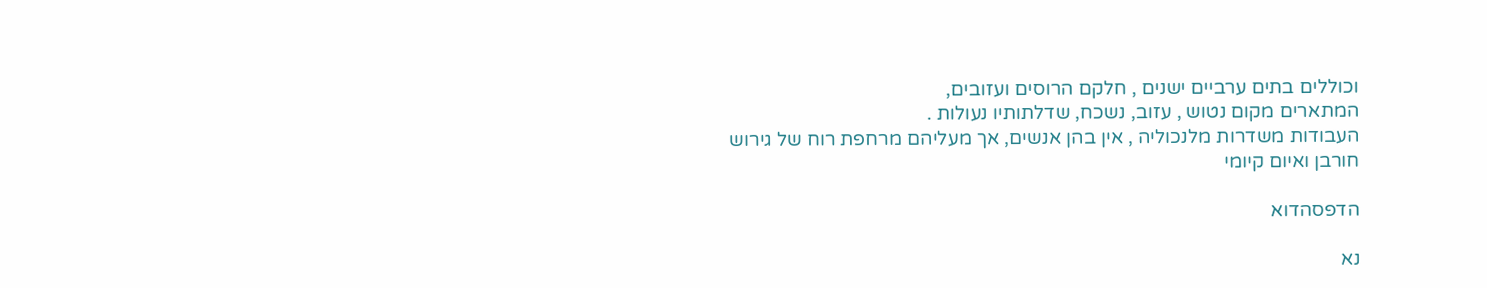וכוללים בתים ערביים ישנים , חלקם הרוסים ועזובים,
המתארים מקום נטוש , עזוב, נשכח, שדלתותיו נעולות .
העבודות משדרות מלנכוליה , אין בהן אנשים, אך מעליהם מרחפת רוח של גירוש חורבן ואיום קיומי

הדפסהדוא

נא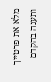מלא את פרטייך ותענה בהקדם